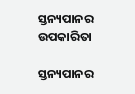ସ୍ତନ୍ୟପାନର ଉପକାରିତା

ସ୍ତନ୍ୟପାନର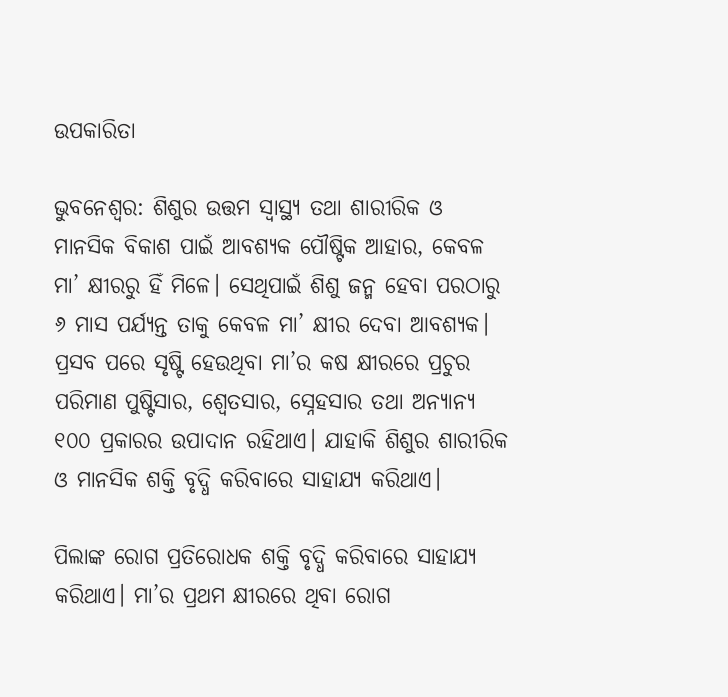ଉପକାରିତା

ଭୁବନେଶ୍ବର: ଶିଶୁର ଉତ୍ତମ ସ୍ୱାସ୍ଥ୍ୟ ତଥା ଶାରୀରିକ ଓ ମାନସିକ ବିକାଶ ପାଇଁ ଆବଶ୍ୟକ ପୌଷ୍ଟିକ ଆହାର, କେବଳ ମା’ କ୍ଷୀରରୁ ହିଁ ମିଳେ। ସେଥିପାଇଁ ଶିଶୁ ଜନ୍ମ ହେବା ପରଠାରୁ ୬ ମାସ ପର୍ଯ୍ୟନ୍ତ ତାକୁ କେବଳ ମା’ କ୍ଷୀର ଦେବା ଆବଶ୍ୟକ। ପ୍ରସବ ପରେ ସୃଷ୍ଟି ହେଉଥିବା ମା’ର କଷ କ୍ଷୀରରେ ପ୍ରଚୁର ପରିମାଣ ପୁଷ୍ଟିସାର, ଶ୍ୱେତସାର, ସ୍ନେହସାର ତଥା ଅନ୍ୟାନ୍ୟ ୧୦୦ ପ୍ରକାରର ଉପାଦାନ ରହିଥାଏ। ଯାହାକି ଶିଶୁର ଶାରୀରିକ ଓ ମାନସିକ ଶକ୍ତି ବୃଦ୍ଧି କରିବାରେ ସାହାଯ୍ୟ କରିଥାଏ।

ପିଲାଙ୍କ ରୋଗ ପ୍ରତିରୋଧକ ଶକ୍ତି ବୃଦ୍ଧି କରିବାରେ ସାହାଯ୍ୟ କରିଥାଏ। ମା’ର ପ୍ରଥମ କ୍ଷୀରରେ ଥିବା ରୋଗ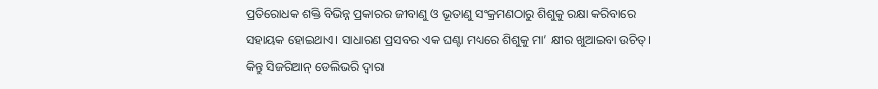ପ୍ରତିରୋଧକ ଶକ୍ତି ବିଭିନ୍ନ ପ୍ରକାରର ଜୀବାଣୁ ଓ ଭୂତାଣୁ ସଂକ୍ରମଣଠାରୁ ଶିଶୁକୁ ରକ୍ଷା କରିବାରେ ସହାୟକ ହୋଇଥାଏ। ସାଧାରଣ ପ୍ରସବର ଏକ ଘଣ୍ଟା ମଧ୍ୟରେ ଶିଶୁକୁ ମା’ କ୍ଷୀର ଖୁଆଇବା ଉଚିତ୍‌। କିନ୍ତୁ ସିଜରିଆନ୍‌ ଡେଲିଭରି ଦ୍ୱାରା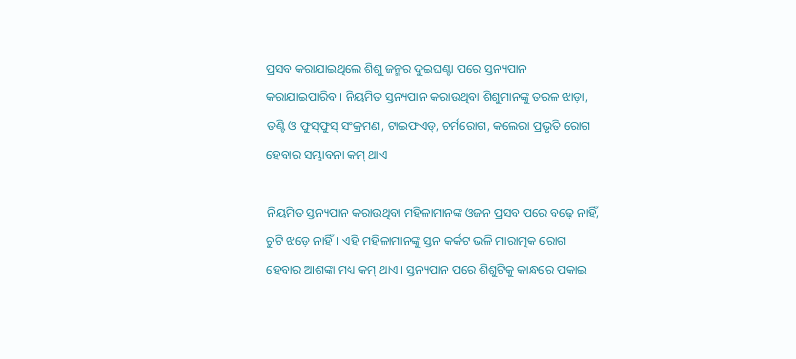ପ୍ରସବ କରାଯାଇଥିଲେ ଶିଶୁ ଜନ୍ମର ଦୁଇଘଣ୍ଟା ପରେ ସ୍ତନ୍ୟପାନ କରାଯାଇପାରିବ। ନିୟମିତ ସ୍ତନ୍ୟପାନ କରାଉଥିବା ଶିଶୁମାନଙ୍କୁ ତରଳ ଝାଡ଼ା, ତଣ୍ଟି ଓ ଫୁସ୍‌ଫୁସ୍‌ ସଂକ୍ରମଣ, ଟାଇଫଏଡ୍‌, ଚର୍ମରୋଗ, କଲେରା ପ୍ରଭୃତି ରୋଗ ହେବାର ସମ୍ଭାବନା କମ୍‌ ଥାଏ

ନିୟମିତ ସ୍ତନ୍ୟପାନ କରାଉଥିବା ମହିଳାମାନଙ୍କ ଓଜନ ପ୍ରସବ ପରେ ବଢ଼େ ନାହିଁ, ଚୁଟି ଝଡ଼େ ନାହିଁ। ଏହି ମହିଳାମାନଙ୍କୁ ସ୍ତନ କର୍କଟ ଭଳି ମାରାତ୍ମକ ରୋଗ ହେବାର ଆଶଙ୍କା ମଧ୍ୟ କମ୍‌ ଥାଏ। ସ୍ତନ୍ୟପାନ ପରେ ଶିଶୁଟିକୁ କାନ୍ଧରେ ପକାଇ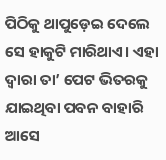ପିଠିକୁ ଥାପୁଡ଼େଇ ଦେଲେ ସେ ହାକୁଟି ମାରିଥାଏ। ଏହା ଦ୍ୱାରା ତା’ ପେଟ ଭିତରକୁ ଯାଇଥିବା ପବନ ବାହାରି ଆସେ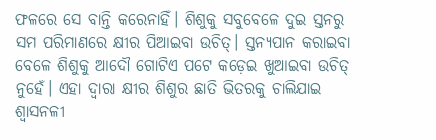ଫଳରେ ସେ ବାନ୍ତି କରେନାହିଁ। ଶିଶୁକୁ ସବୁବେଳେ ଦୁଇ ସ୍ତନରୁ ସମ ପରିମାଣରେ କ୍ଷୀର ପିଆଇବା ଉଚିତ୍‌। ସ୍ତନ୍ୟପାନ କରାଇବା ବେଳେ ଶିଶୁକୁ ଆଦୌ ଗୋଟିଏ ପଟେ କଡ଼େଇ ଖୁଆଇବା ଉଚିତ୍ ନୁହେଁ। ଏହା ଦ୍ୱାରା କ୍ଷୀର ଶିଶୁର ଛାତି ଭିତରକୁ ଚାଲିଯାଇ ଶ୍ୱାସନଳୀ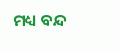ମଧ୍ୟ ବନ୍ଦ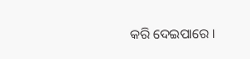କରି ଦେଇପାରେ।